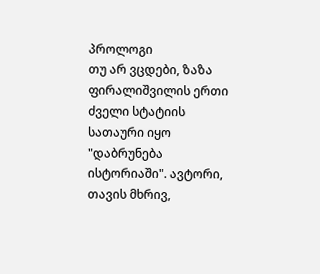პროლოგი
თუ არ ვცდები, ზაზა ფირალიშვილის ერთი ძველი სტატიის სათაური იყო "დაბრუნება ისტორიაში". ავტორი, თავის მხრივ,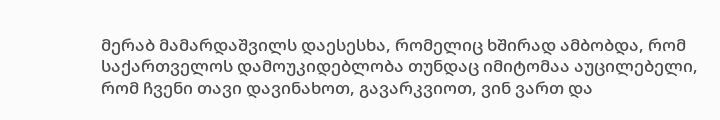მერაბ მამარდაშვილს დაესესხა, რომელიც ხშირად ამბობდა, რომ საქართველოს დამოუკიდებლობა თუნდაც იმიტომაა აუცილებელი, რომ ჩვენი თავი დავინახოთ, გავარკვიოთ, ვინ ვართ და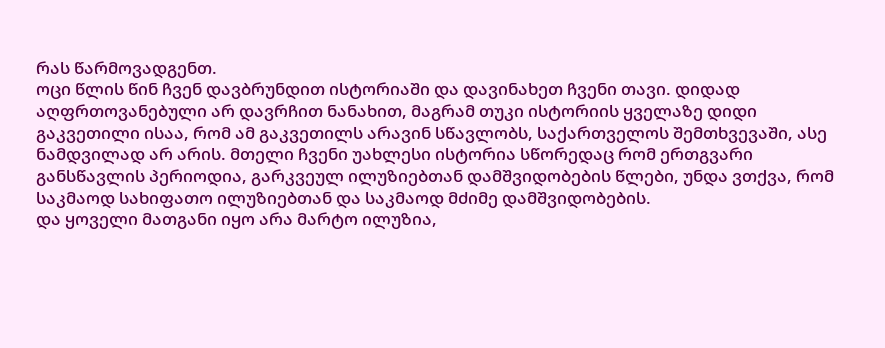რას წარმოვადგენთ.
ოცი წლის წინ ჩვენ დავბრუნდით ისტორიაში და დავინახეთ ჩვენი თავი. დიდად აღფრთოვანებული არ დავრჩით ნანახით, მაგრამ თუკი ისტორიის ყველაზე დიდი გაკვეთილი ისაა, რომ ამ გაკვეთილს არავინ სწავლობს, საქართველოს შემთხვევაში, ასე ნამდვილად არ არის. მთელი ჩვენი უახლესი ისტორია სწორედაც რომ ერთგვარი განსწავლის პერიოდია, გარკვეულ ილუზიებთან დამშვიდობების წლები, უნდა ვთქვა, რომ საკმაოდ სახიფათო ილუზიებთან და საკმაოდ მძიმე დამშვიდობების.
და ყოველი მათგანი იყო არა მარტო ილუზია,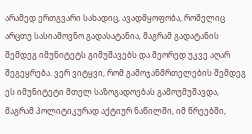არამედ ერთგვარი სახადიც, ავადმყოფობა, რომელიც არცთუ სასიამოვნო გადასატანია, მაგრამ გადატანის შემდეგ იმუნიტეტს გიმუშავებს და მეორედ უკვე აღარ შეგეყრება. ვერ ვიტყვი, რომ გამოჯანმრთელების შემდეგ ეს იმუნიტეტი მთელ საზოგადოებას გამოუმუშავდა, მაგრამ პოლიტიკურად აქტიურ ნაწილში, იმ წრეებში,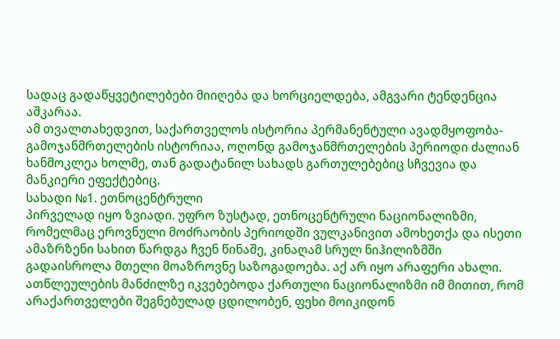სადაც გადაწყვეტილებები მიიღება და ხორციელდება, ამგვარი ტენდენცია აშკარაა.
ამ თვალთახედვით, საქართველოს ისტორია პერმანენტული ავადმყოფობა-გამოჯანმრთელების ისტორიაა, ოღონდ გამოჯანმრთელების პერიოდი ძალიან ხანმოკლეა ხოლმე, თან გადატანილ სახადს გართულებებიც სჩვევია და მანკიერი ეფექტებიც.
სახადი №1. ეთნოცენტრული
პირველად იყო ზვიადი. უფრო ზუსტად, ეთნოცენტრული ნაციონალიზმი, რომელმაც ეროვნული მოძრაობის პერიოდში ვულკანივით ამოხეთქა და ისეთი ამაზრზენი სახით წარდგა ჩვენ წინაშე, კინაღამ სრულ ნიჰილიზმში გადაისროლა მთელი მოაზროვნე საზოგადოება. აქ არ იყო არაფერი ახალი. ათწლეულების მანძილზე იკვებებოდა ქართული ნაციონალიზმი იმ მითით, რომ არაქართველები შეგნებულად ცდილობენ, ფეხი მოიკიდონ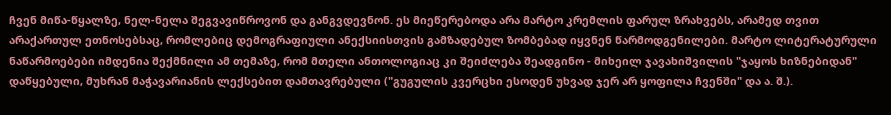ჩვენ მიწა-წყალზე, ნელ-ნელა შეგვავიწროვონ და განგვდევნონ. ეს მიეწერებოდა არა მარტო კრემლის ფარულ ზრახვებს, არამედ თვით არაქართულ ეთნოსებსაც, რომლებიც დემოგრაფიული ანექსიისთვის გამზადებულ ზომბებად იყვნენ წარმოდგენილები. მარტო ლიტერატურული ნაწარმოებები იმდენია შექმნილი ამ თემაზე, რომ მთელი ანთოლოგიაც კი შეიძლება შეადგინო - მიხეილ ჯავახიშვილის "ჯაყოს ხიზნებიდან" დაწყებული, მუხრან მაჭავარიანის ლექსებით დამთავრებული ("გუგულის კვერცხი ესოდენ უხვად ჯერ არ ყოფილა ჩვენში" და ა. შ.).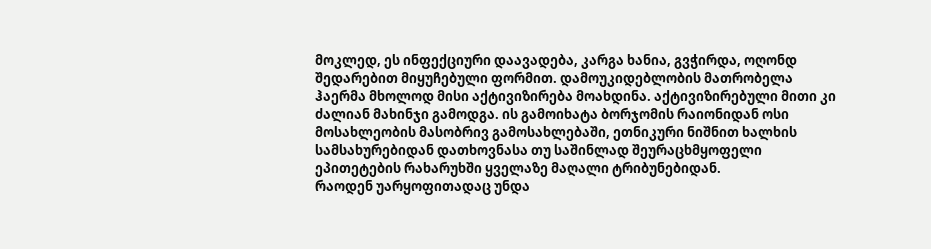მოკლედ, ეს ინფექციური დაავადება, კარგა ხანია, გვჭირდა, ოღონდ შედარებით მიყუჩებული ფორმით. დამოუკიდებლობის მათრობელა ჰაერმა მხოლოდ მისი აქტივიზირება მოახდინა. აქტივიზირებული მითი კი ძალიან მახინჯი გამოდგა. ის გამოიხატა ბორჯომის რაიონიდან ოსი მოსახლეობის მასობრივ გამოსახლებაში, ეთნიკური ნიშნით ხალხის სამსახურებიდან დათხოვნასა თუ საშინლად შეურაცხმყოფელი ეპითეტების რახარუხში ყველაზე მაღალი ტრიბუნებიდან.
რაოდენ უარყოფითადაც უნდა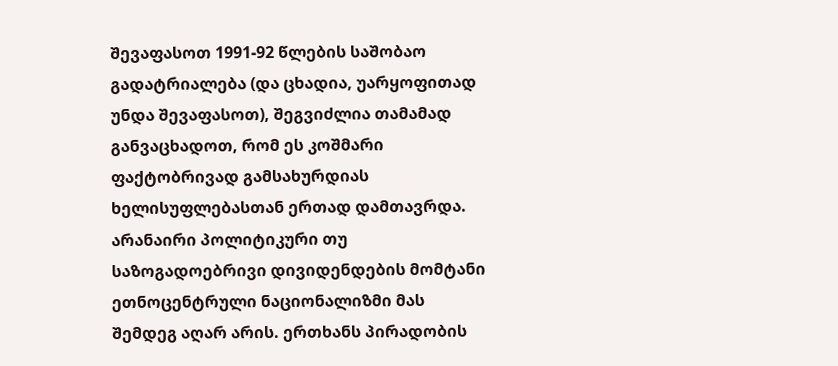შევაფასოთ 1991-92 წლების საშობაო გადატრიალება (და ცხადია, უარყოფითად უნდა შევაფასოთ), შეგვიძლია თამამად განვაცხადოთ, რომ ეს კოშმარი ფაქტობრივად გამსახურდიას ხელისუფლებასთან ერთად დამთავრდა. არანაირი პოლიტიკური თუ საზოგადოებრივი დივიდენდების მომტანი ეთნოცენტრული ნაციონალიზმი მას შემდეგ აღარ არის. ერთხანს პირადობის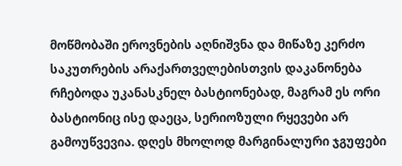მოწმობაში ეროვნების აღნიშვნა და მიწაზე კერძო საკუთრების არაქართველებისთვის დაკანონება რჩებოდა უკანასკნელ ბასტიონებად, მაგრამ ეს ორი ბასტიონიც ისე დაეცა, სერიოზული რყევები არ გამოუწვევია. დღეს მხოლოდ მარგინალური ჯგუფები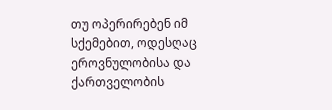თუ ოპერირებენ იმ სქემებით, ოდესღაც ეროვნულობისა და ქართველობის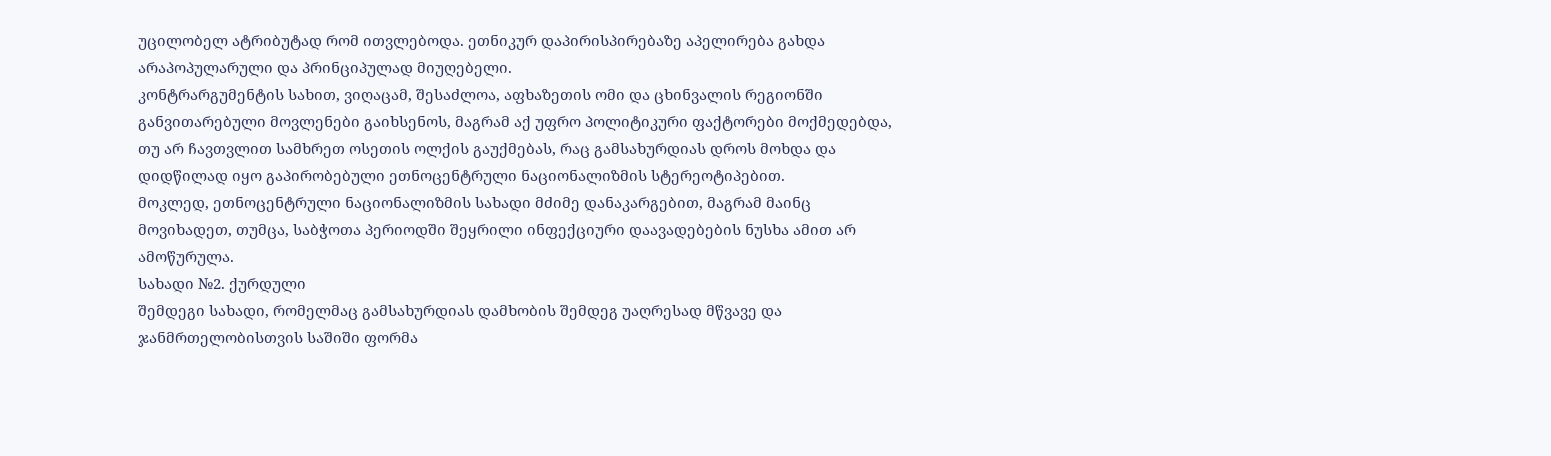უცილობელ ატრიბუტად რომ ითვლებოდა. ეთნიკურ დაპირისპირებაზე აპელირება გახდა არაპოპულარული და პრინციპულად მიუღებელი.
კონტრარგუმენტის სახით, ვიღაცამ, შესაძლოა, აფხაზეთის ომი და ცხინვალის რეგიონში განვითარებული მოვლენები გაიხსენოს, მაგრამ აქ უფრო პოლიტიკური ფაქტორები მოქმედებდა, თუ არ ჩავთვლით სამხრეთ ოსეთის ოლქის გაუქმებას, რაც გამსახურდიას დროს მოხდა და დიდწილად იყო გაპირობებული ეთნოცენტრული ნაციონალიზმის სტერეოტიპებით.
მოკლედ, ეთნოცენტრული ნაციონალიზმის სახადი მძიმე დანაკარგებით, მაგრამ მაინც მოვიხადეთ, თუმცა, საბჭოთა პერიოდში შეყრილი ინფექციური დაავადებების ნუსხა ამით არ ამოწურულა.
სახადი №2. ქურდული
შემდეგი სახადი, რომელმაც გამსახურდიას დამხობის შემდეგ უაღრესად მწვავე და ჯანმრთელობისთვის საშიში ფორმა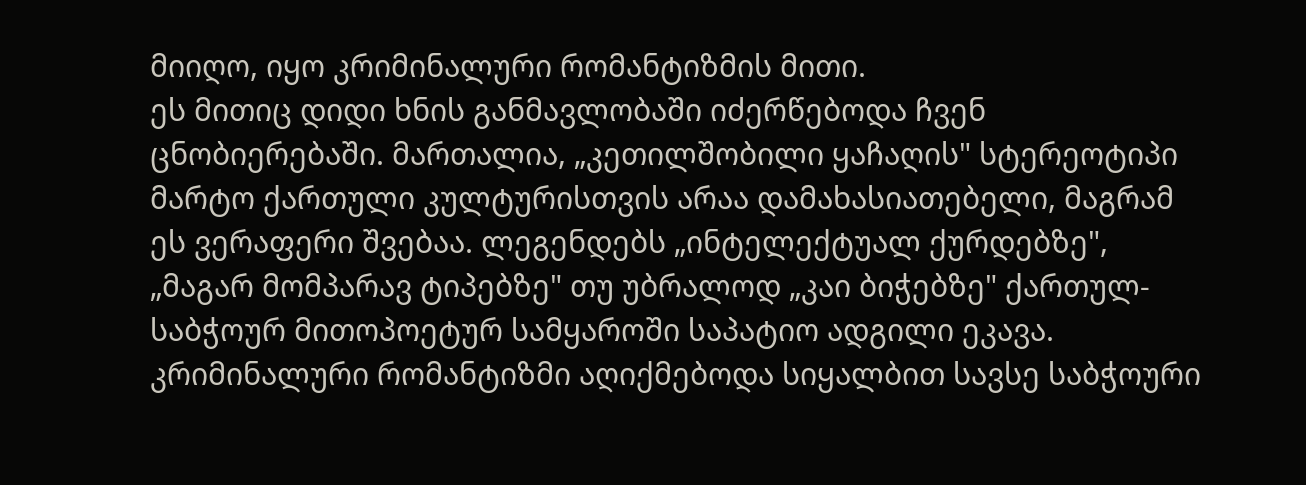მიიღო, იყო კრიმინალური რომანტიზმის მითი.
ეს მითიც დიდი ხნის განმავლობაში იძერწებოდა ჩვენ ცნობიერებაში. მართალია, „კეთილშობილი ყაჩაღის" სტერეოტიპი მარტო ქართული კულტურისთვის არაა დამახასიათებელი, მაგრამ ეს ვერაფერი შვებაა. ლეგენდებს „ინტელექტუალ ქურდებზე", „მაგარ მომპარავ ტიპებზე" თუ უბრალოდ „კაი ბიჭებზე" ქართულ-საბჭოურ მითოპოეტურ სამყაროში საპატიო ადგილი ეკავა. კრიმინალური რომანტიზმი აღიქმებოდა სიყალბით სავსე საბჭოური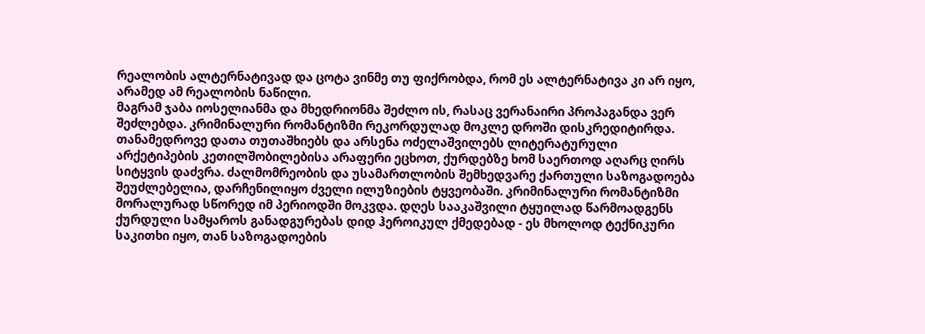რეალობის ალტერნატივად და ცოტა ვინმე თუ ფიქრობდა, რომ ეს ალტერნატივა კი არ იყო, არამედ ამ რეალობის ნაწილი.
მაგრამ ჯაბა იოსელიანმა და მხედრიონმა შეძლო ის, რასაც ვერანაირი პროპაგანდა ვერ შეძლებდა. კრიმინალური რომანტიზმი რეკორდულად მოკლე დროში დისკრედიტირდა. თანამედროვე დათა თუთაშხიებს და არსენა ოძელაშვილებს ლიტერატურული არქეტიპების კეთილშობილებისა არაფერი ეცხოთ, ქურდებზე ხომ საერთოდ აღარც ღირს სიტყვის დაძვრა. ძალმომრეობის და უსამართლობის შემხედვარე ქართული საზოგადოება შეუძლებელია, დარჩენილიყო ძველი ილუზიების ტყვეობაში. კრიმინალური რომანტიზმი მორალურად სწორედ იმ პერიოდში მოკვდა. დღეს სააკაშვილი ტყუილად წარმოადგენს ქურდული სამყაროს განადგურებას დიდ ჰეროიკულ ქმედებად - ეს მხოლოდ ტექნიკური საკითხი იყო, თან საზოგადოების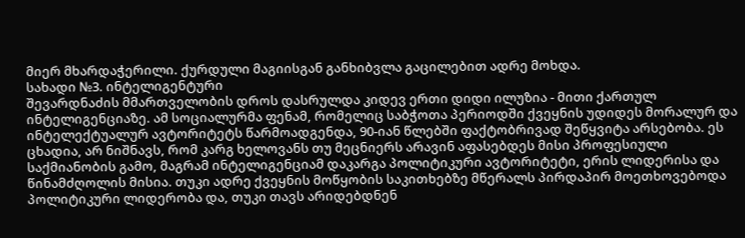მიერ მხარდაჭერილი. ქურდული მაგიისგან განხიბვლა გაცილებით ადრე მოხდა.
სახადი №3. ინტელიგენტური
შევარდნაძის მმართველობის დროს დასრულდა კიდევ ერთი დიდი ილუზია - მითი ქართულ ინტელიგენციაზე. ამ სოციალურმა ფენამ, რომელიც საბჭოთა პერიოდში ქვეყნის უდიდეს მორალურ და ინტელექტუალურ ავტორიტეტს წარმოადგენდა, 90-იან წლებში ფაქტობრივად შეწყვიტა არსებობა. ეს ცხადია, არ ნიშნავს, რომ კარგ ხელოვანს თუ მეცნიერს არავინ აფასებდეს მისი პროფესიული საქმიანობის გამო, მაგრამ ინტელიგენციამ დაკარგა პოლიტიკური ავტორიტეტი, ერის ლიდერისა და წინამძღოლის მისია. თუკი ადრე ქვეყნის მოწყობის საკითხებზე მწერალს პირდაპირ მოეთხოვებოდა პოლიტიკური ლიდერობა და, თუკი თავს არიდებდნენ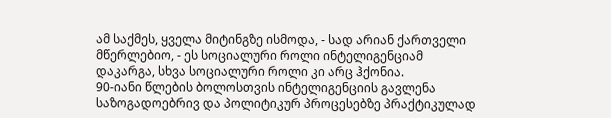ამ საქმეს, ყველა მიტინგზე ისმოდა, - სად არიან ქართველი მწერლებიო, - ეს სოციალური როლი ინტელიგენციამ დაკარგა, სხვა სოციალური როლი კი არც ჰქონია.
90-იანი წლების ბოლოსთვის ინტელიგენციის გავლენა საზოგადოებრივ და პოლიტიკურ პროცესებზე პრაქტიკულად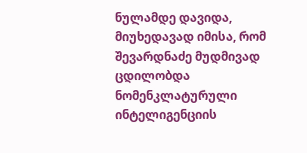ნულამდე დავიდა, მიუხედავად იმისა, რომ შევარდნაძე მუდმივად ცდილობდა ნომენკლატურული ინტელიგენციის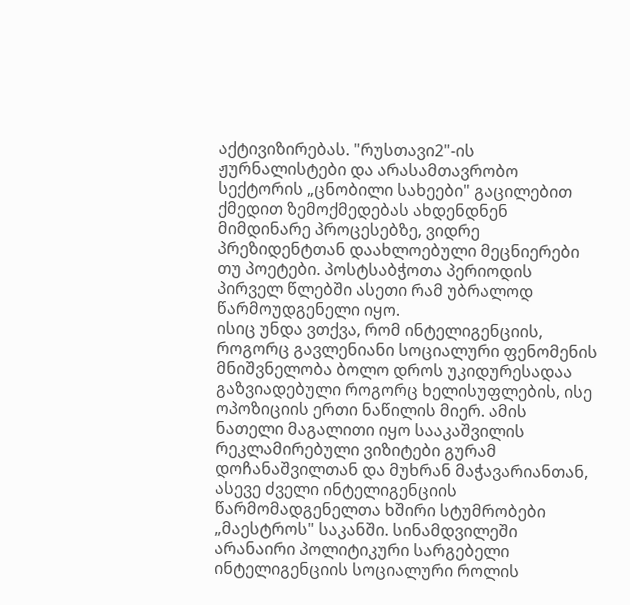აქტივიზირებას. "რუსთავი2"-ის ჟურნალისტები და არასამთავრობო სექტორის „ცნობილი სახეები" გაცილებით ქმედით ზემოქმედებას ახდენდნენ მიმდინარე პროცესებზე, ვიდრე პრეზიდენტთან დაახლოებული მეცნიერები თუ პოეტები. პოსტსაბჭოთა პერიოდის პირველ წლებში ასეთი რამ უბრალოდ წარმოუდგენელი იყო.
ისიც უნდა ვთქვა, რომ ინტელიგენციის, როგორც გავლენიანი სოციალური ფენომენის მნიშვნელობა ბოლო დროს უკიდურესადაა გაზვიადებული როგორც ხელისუფლების, ისე ოპოზიციის ერთი ნაწილის მიერ. ამის ნათელი მაგალითი იყო სააკაშვილის რეკლამირებული ვიზიტები გურამ დოჩანაშვილთან და მუხრან მაჭავარიანთან, ასევე ძველი ინტელიგენციის წარმომადგენელთა ხშირი სტუმრობები „მაესტროს" საკანში. სინამდვილეში არანაირი პოლიტიკური სარგებელი ინტელიგენციის სოციალური როლის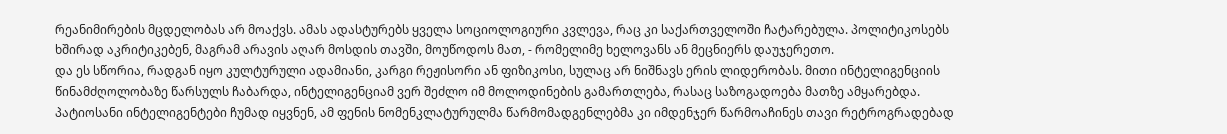რეანიმირების მცდელობას არ მოაქვს. ამას ადასტურებს ყველა სოციოლოგიური კვლევა, რაც კი საქართველოში ჩატარებულა. პოლიტიკოსებს ხშირად აკრიტიკებენ, მაგრამ არავის აღარ მოსდის თავში, მოუწოდოს მათ, - რომელიმე ხელოვანს ან მეცნიერს დაუჯერეთო.
და ეს სწორია, რადგან იყო კულტურული ადამიანი, კარგი რეჟისორი ან ფიზიკოსი, სულაც არ ნიშნავს ერის ლიდერობას. მითი ინტელიგენციის წინამძღოლობაზე წარსულს ჩაბარდა, ინტელიგენციამ ვერ შეძლო იმ მოლოდინების გამართლება, რასაც საზოგადოება მათზე ამყარებდა. პატიოსანი ინტელიგენტები ჩუმად იყვნენ, ამ ფენის ნომენკლატურულმა წარმომადგენლებმა კი იმდენჯერ წარმოაჩინეს თავი რეტროგრადებად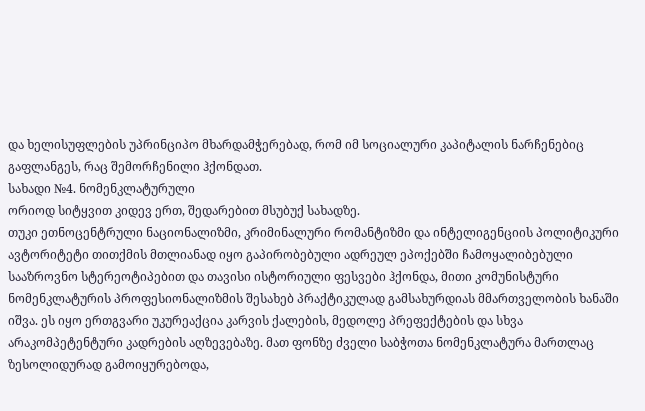და ხელისუფლების უპრინციპო მხარდამჭერებად, რომ იმ სოციალური კაპიტალის ნარჩენებიც გაფლანგეს, რაც შემორჩენილი ჰქონდათ.
სახადი №4. ნომენკლატურული
ორიოდ სიტყვით კიდევ ერთ, შედარებით მსუბუქ სახადზე.
თუკი ეთნოცენტრული ნაციონალიზმი, კრიმინალური რომანტიზმი და ინტელიგენციის პოლიტიკური ავტორიტეტი თითქმის მთლიანად იყო გაპირობებული ადრეულ ეპოქებში ჩამოყალიბებული სააზროვნო სტერეოტიპებით და თავისი ისტორიული ფესვები ჰქონდა, მითი კომუნისტური ნომენკლატურის პროფესიონალიზმის შესახებ პრაქტიკულად გამსახურდიას მმართველობის ხანაში იშვა. ეს იყო ერთგვარი უკურეაქცია კარვის ქალების, მედოლე პრეფექტების და სხვა არაკომპეტენტური კადრების აღზევებაზე. მათ ფონზე ძველი საბჭოთა ნომენკლატურა მართლაც ზესოლიდურად გამოიყურებოდა,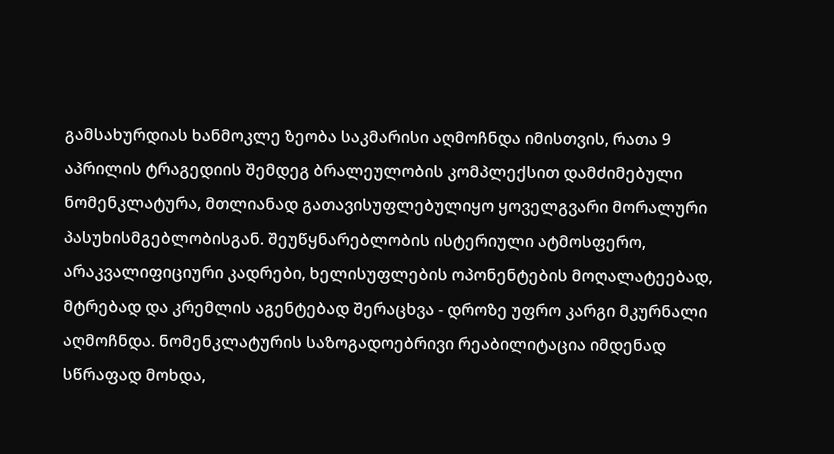გამსახურდიას ხანმოკლე ზეობა საკმარისი აღმოჩნდა იმისთვის, რათა 9 აპრილის ტრაგედიის შემდეგ ბრალეულობის კომპლექსით დამძიმებული ნომენკლატურა, მთლიანად გათავისუფლებულიყო ყოველგვარი მორალური პასუხისმგებლობისგან. შეუწყნარებლობის ისტერიული ატმოსფერო, არაკვალიფიციური კადრები, ხელისუფლების ოპონენტების მოღალატეებად, მტრებად და კრემლის აგენტებად შერაცხვა - დროზე უფრო კარგი მკურნალი აღმოჩნდა. ნომენკლატურის საზოგადოებრივი რეაბილიტაცია იმდენად სწრაფად მოხდა,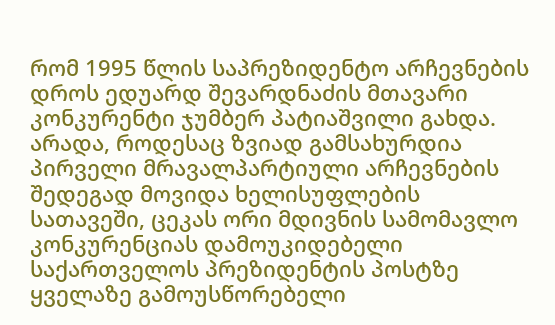რომ 1995 წლის საპრეზიდენტო არჩევნების დროს ედუარდ შევარდნაძის მთავარი კონკურენტი ჯუმბერ პატიაშვილი გახდა. არადა, როდესაც ზვიად გამსახურდია პირველი მრავალპარტიული არჩევნების შედეგად მოვიდა ხელისუფლების სათავეში, ცეკას ორი მდივნის სამომავლო კონკურენციას დამოუკიდებელი საქართველოს პრეზიდენტის პოსტზე ყველაზე გამოუსწორებელი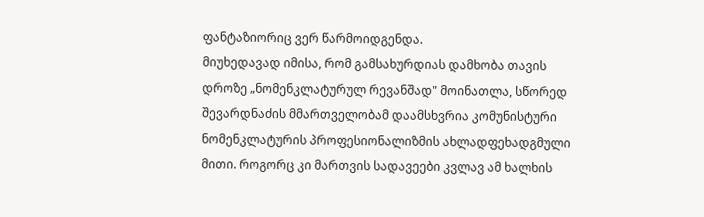ფანტაზიორიც ვერ წარმოიდგენდა.
მიუხედავად იმისა, რომ გამსახურდიას დამხობა თავის დროზე „ნომენკლატურულ რევანშად" მოინათლა, სწორედ შევარდნაძის მმართველობამ დაამსხვრია კომუნისტური ნომენკლატურის პროფესიონალიზმის ახლადფეხადგმული მითი. როგორც კი მართვის სადავეები კვლავ ამ ხალხის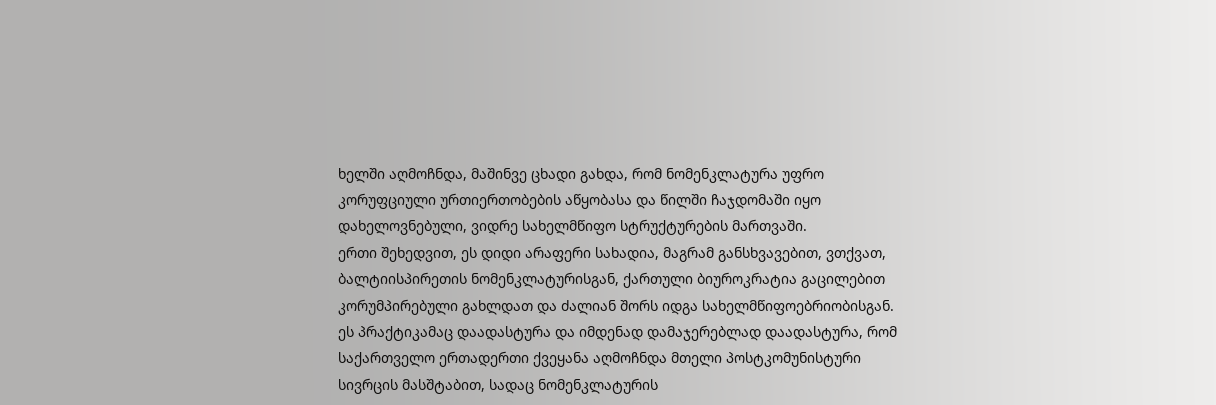ხელში აღმოჩნდა, მაშინვე ცხადი გახდა, რომ ნომენკლატურა უფრო კორუფციული ურთიერთობების აწყობასა და წილში ჩაჯდომაში იყო დახელოვნებული, ვიდრე სახელმწიფო სტრუქტურების მართვაში.
ერთი შეხედვით, ეს დიდი არაფერი სახადია, მაგრამ განსხვავებით, ვთქვათ, ბალტიისპირეთის ნომენკლატურისგან, ქართული ბიუროკრატია გაცილებით კორუმპირებული გახლდათ და ძალიან შორს იდგა სახელმწიფოებრიობისგან. ეს პრაქტიკამაც დაადასტურა და იმდენად დამაჯერებლად დაადასტურა, რომ საქართველო ერთადერთი ქვეყანა აღმოჩნდა მთელი პოსტკომუნისტური სივრცის მასშტაბით, სადაც ნომენკლატურის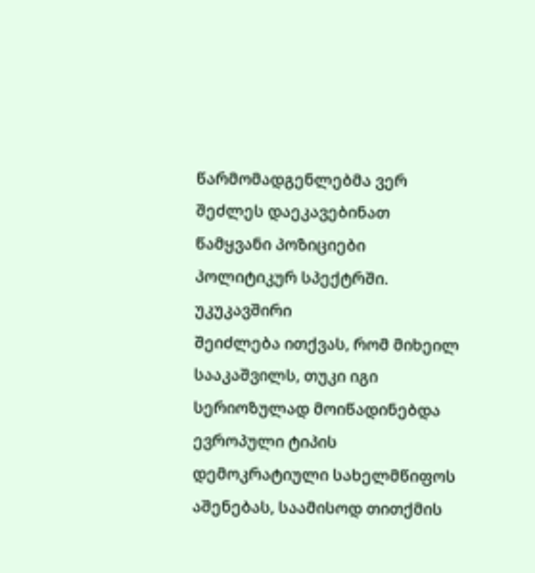წარმომადგენლებმა ვერ შეძლეს დაეკავებინათ წამყვანი პოზიციები პოლიტიკურ სპექტრში.
უკუკავშირი
შეიძლება ითქვას, რომ მიხეილ სააკაშვილს, თუკი იგი სერიოზულად მოიწადინებდა ევროპული ტიპის დემოკრატიული სახელმწიფოს აშენებას, საამისოდ თითქმის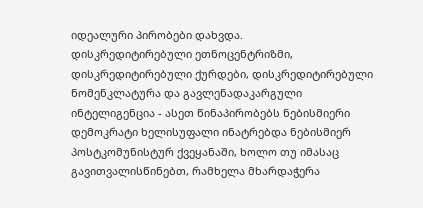იდეალური პირობები დახვდა.
დისკრედიტირებული ეთნოცენტრიზმი, დისკრედიტირებული ქურდები, დისკრედიტირებული ნომენკლატურა და გავლენადაკარგული ინტელიგენცია - ასეთ წინაპირობებს ნებისმიერი დემოკრატი ხელისუფალი ინატრებდა ნებისმიერ პოსტკომუნისტურ ქვეყანაში, ხოლო თუ იმასაც გავითვალისწინებთ, რამხელა მხარდაჭერა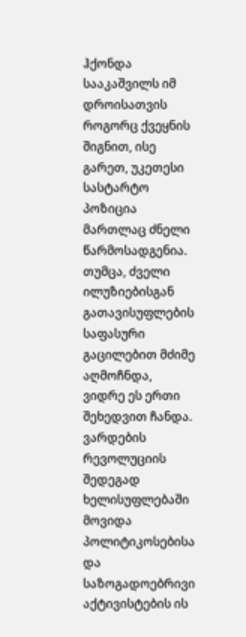ჰქონდა სააკაშვილს იმ დროისათვის როგორც ქვეყნის შიგნით, ისე გარეთ, უკეთესი სასტარტო პოზიცია მართლაც ძნელი წარმოსადგენია.
თუმცა, ძველი ილუზიებისგან გათავისუფლების საფასური გაცილებით მძიმე აღმოჩნდა, ვიდრე ეს ერთი შეხედვით ჩანდა. ვარდების რევოლუციის შედეგად ხელისუფლებაში მოვიდა პოლიტიკოსებისა და საზოგადოებრივი აქტივისტების ის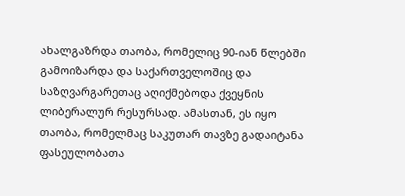ახალგაზრდა თაობა, რომელიც 90-იან წლებში გამოიზარდა და საქართველოშიც და საზღვარგარეთაც აღიქმებოდა ქვეყნის ლიბერალურ რესურსად. ამასთან, ეს იყო თაობა, რომელმაც საკუთარ თავზე გადაიტანა ფასეულობათა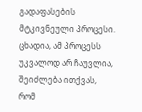გადაფასების მტკივნეული პროცესი. ცხადია, ამ პროცესს უკვალოდ არ ჩაუვლია, შეიძლება ითქვას, რომ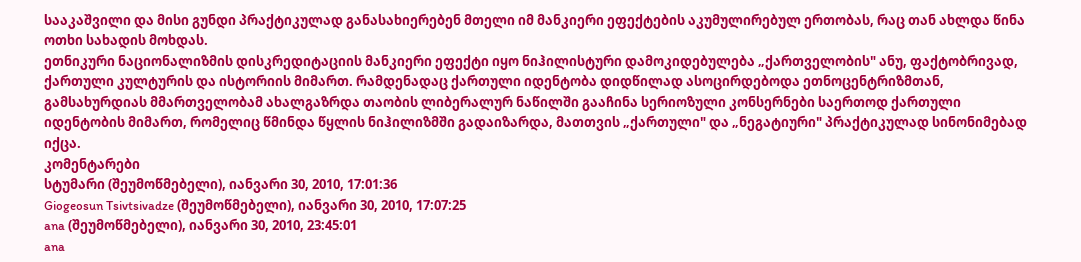სააკაშვილი და მისი გუნდი პრაქტიკულად განასახიერებენ მთელი იმ მანკიერი ეფექტების აკუმულირებულ ერთობას, რაც თან ახლდა წინა ოთხი სახადის მოხდას.
ეთნიკური ნაციონალიზმის დისკრედიტაციის მანკიერი ეფექტი იყო ნიჰილისტური დამოკიდებულება „ქართველობის" ანუ, ფაქტობრივად, ქართული კულტურის და ისტორიის მიმართ. რამდენადაც ქართული იდენტობა დიდწილად ასოცირდებოდა ეთნოცენტრიზმთან, გამსახურდიას მმართველობამ ახალგაზრდა თაობის ლიბერალურ ნაწილში გააჩინა სერიოზული კონსერნები საერთოდ ქართული იდენტობის მიმართ, რომელიც წმინდა წყლის ნიჰილიზმში გადაიზარდა, მათთვის „ქართული" და „ნეგატიური" პრაქტიკულად სინონიმებად იქცა.
კომენტარები
სტუმარი (შეუმოწმებელი), იანვარი 30, 2010, 17:01:36
Giogeosun Tsivtsivadze (შეუმოწმებელი), იანვარი 30, 2010, 17:07:25
ana (შეუმოწმებელი), იანვარი 30, 2010, 23:45:01
ana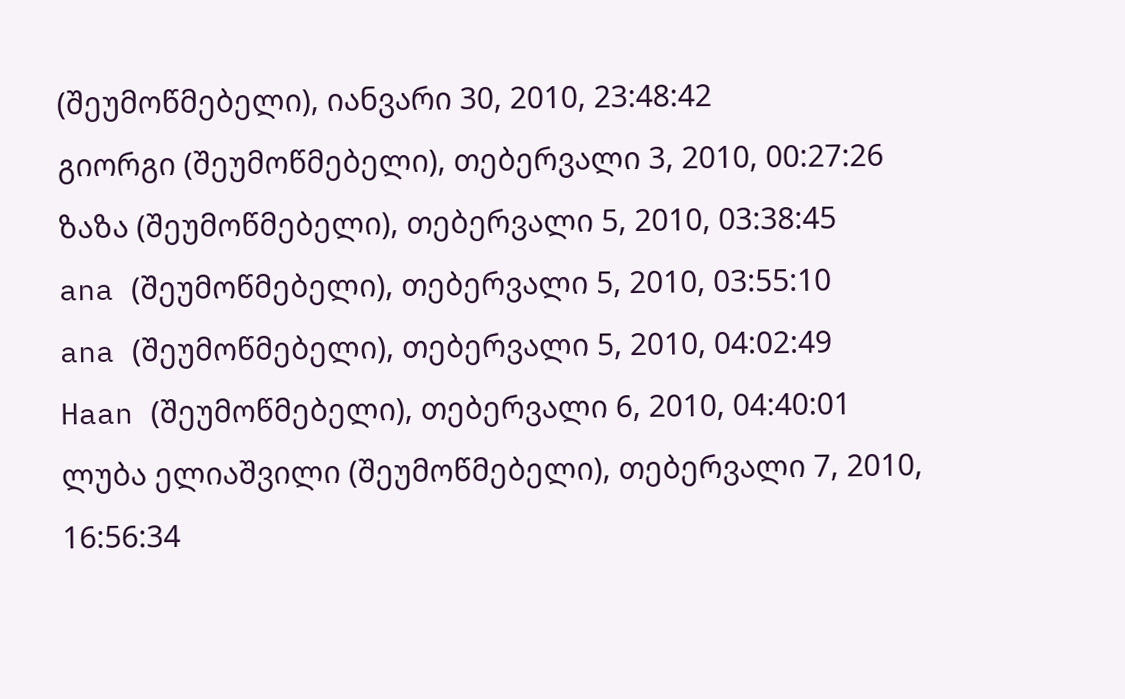(შეუმოწმებელი), იანვარი 30, 2010, 23:48:42
გიორგი (შეუმოწმებელი), თებერვალი 3, 2010, 00:27:26
ზაზა (შეუმოწმებელი), თებერვალი 5, 2010, 03:38:45
ana (შეუმოწმებელი), თებერვალი 5, 2010, 03:55:10
ana (შეუმოწმებელი), თებერვალი 5, 2010, 04:02:49
Haan (შეუმოწმებელი), თებერვალი 6, 2010, 04:40:01
ლუბა ელიაშვილი (შეუმოწმებელი), თებერვალი 7, 2010, 16:56:34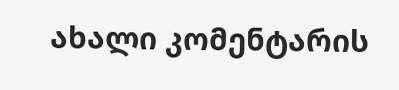ახალი კომენტარის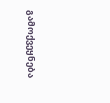გამოქვეყნება